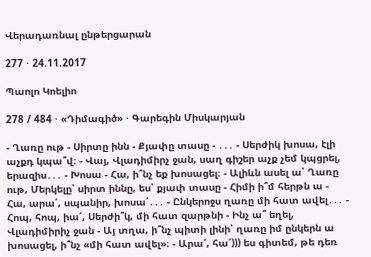Վերադառնալ ընթերցարան

277 · 24.11.2017

Պաոլո Կոելիո

278 / 484 · «Դիմագիծ» · Գարեգին Միսկարյան

- Ղառը ութ - Սիրտը ինն - Քյափը տասը - ․․․ - Սերժիկ խոսա, էլի աչքդ կպա՞վ։ - Վայ, Վլադիմիրչ ջան, սաղ գիշեր աչք չեմ կպցրել, երազիս․․․ - Խոսա - Հա, ի՞նչ եք խոսացել։ - Ալիևն ասել ա՝ Ղառը ութ, Մերկելը՝ սիրտ իննը, ես՝ քյափ տասը - Հիմի ի՞մ հերթն ա - Հա, արա՛, սպանիր, խոսա՛․․․ - Ընկերոջս ղառը մի հատ ավել․․․ - Հոպ, հոպ, իա՜, Սերժի՞կ, մի հատ զարթնի - Ինչ ա՞ եղել, Վլադիմիրիչ ջան - Այ տղա, ի՞նչ պիտի լինի՝ ղառը իմ ընկերն ա խոսացել, ի՞նչ «մի հատ ավել»։ - Արա՜, հա՜))) ես գիտեմ, թե դեռ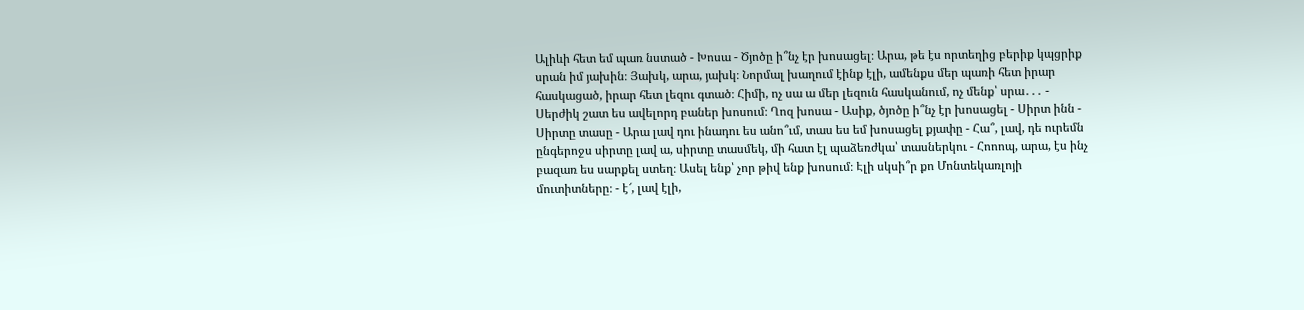Ալիևի հետ եմ պառ նստած - Խոսա - Ծյոծը ի՞նչ էր խոսացել։ Արա, թե էս որտեղից բերիք կպցրիք սրան իմ յախին։ Յախկ, արա, յախկ։ Նորմալ խաղում էինք էլի, ամենքս մեր պառի հետ իրար հասկացած, իրար հետ լեզու գտած։ Հիմի, ոչ սա ա մեր լեզուն հասկանում, ոչ մենք՝ սրա․․․ - Սերժիկ շատ ես ավելորդ բաներ խոսում։ Ղոզ խոսա - Ասիք, ծյոծը ի՞նչ էր խոսացել - Սիրտ ինն - Սիրտը տասը - Արա լավ դու ինադու ես անո՞ւմ, տաս ես եմ խոսացել քյափը - Հա՞, լավ, դե ուրեմն ընգերոջս սիրտը լավ ա, սիրտը տասմեկ, մի հատ էլ պաձեռժկա՝ տասներկու - Հոոոպ, արա, էս ինչ բազառ ես սարքել ստեղ։ Ասել ենք՝ չոր թիվ ենք խոսում։ Էլի սկսի՞ր քո Մոնտեկառլոյի մուտիտները։ - է՜, լավ էլի,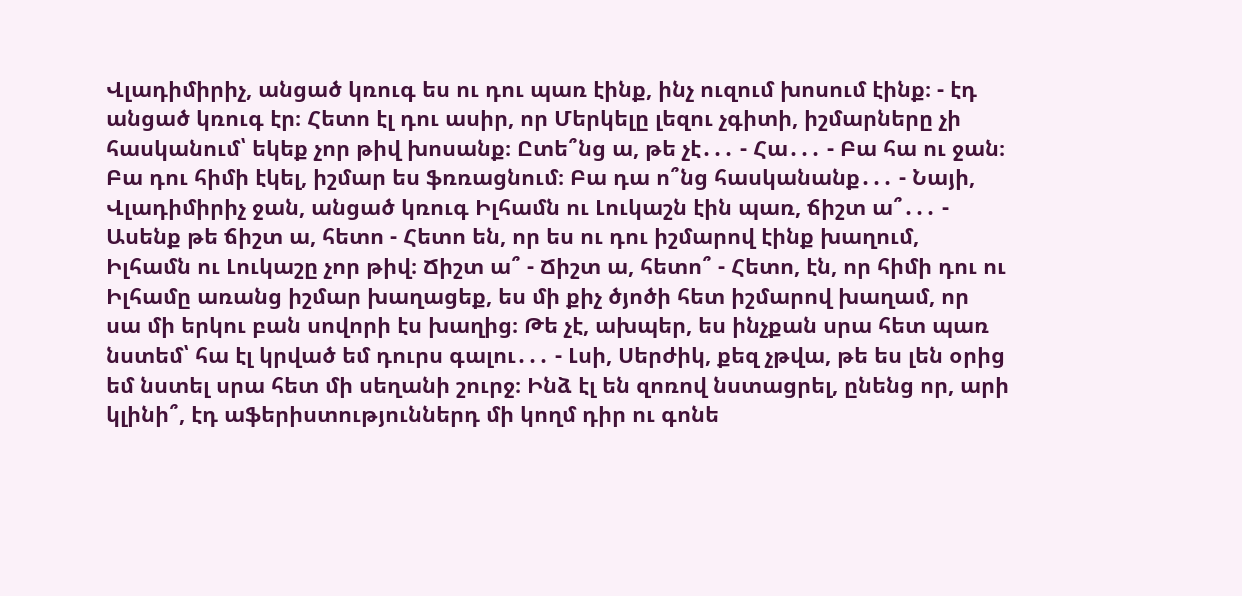Վլադիմիրիչ, անցած կռուգ ես ու դու պառ էինք, ինչ ուզում խոսում էինք։ - էդ անցած կռուգ էր։ Հետո էլ դու ասիր, որ Մերկելը լեզու չգիտի, իշմարները չի հասկանում՝ եկեք չոր թիվ խոսանք։ Ըտե՞նց ա, թե չէ․․․ - Հա․․․ - Բա հա ու ջան։ Բա դու հիմի էկել, իշմար ես ֆռռացնում։ Բա դա ո՞նց հասկանանք․․․ - Նայի, Վլադիմիրիչ ջան, անցած կռուգ Իլհամն ու Լուկաշն էին պառ, ճիշտ ա՞․․․ - Ասենք թե ճիշտ ա, հետո - Հետո են, որ ես ու դու իշմարով էինք խաղում, Իլհամն ու Լուկաշը չոր թիվ։ Ճիշտ ա՞ - Ճիշտ ա, հետո՞ - Հետո, էն, որ հիմի դու ու Իլհամը առանց իշմար խաղացեք, ես մի քիչ ծյոծի հետ իշմարով խաղամ, որ սա մի երկու բան սովորի էս խաղից։ Թե չէ, ախպեր, ես ինչքան սրա հետ պառ նստեմ՝ հա էլ կրված եմ դուրս գալու․․․ - Լսի, Սերժիկ, քեզ չթվա, թե ես լեն օրից եմ նստել սրա հետ մի սեղանի շուրջ։ Ինձ էլ են զոռով նստացրել, ընենց որ, արի կլինի՞, էդ աֆերիստություններդ մի կողմ դիր ու գոնե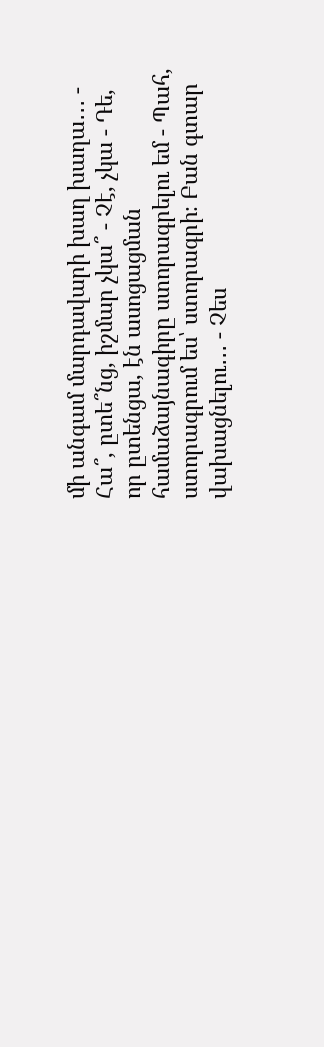մի անգամ մարդավարի խաղ խաղա․․․ - Հա՞, ըտե՞նց, իշմար չկա՞ - Չէ, չկա - Դե, որ ըտենցա, էն ասոցացման համաձայնագիրը ստորագրելու եմ - Պահ, ստորագրում ես՝ ստորագրի։ Բան գտար վախացնելու․․․ - Չես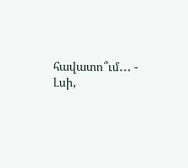հավատո՞ւմ․․․ - Լսի,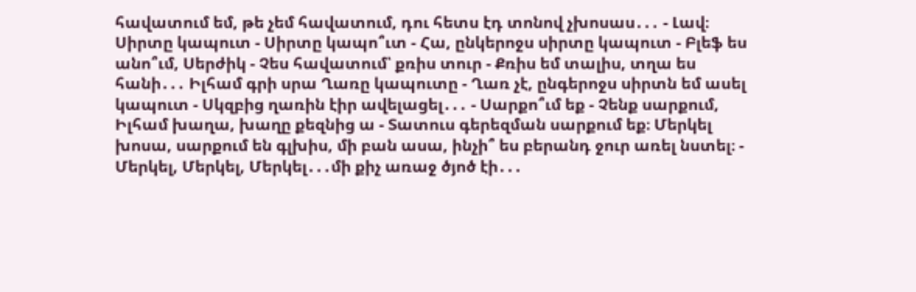հավատում եմ, թե չեմ հավատում, դու հետս էդ տոնով չխոսաս․․․ - Լավ։ Սիրտը կապուտ - Սիրտը կապո՞ւտ - Հա, ընկերոջս սիրտը կապուտ - Բլեֆ ես անո՞ւմ, Սերժիկ - Չես հավատում՝ քռիս տուր - Քռիս եմ տալիս, տղա ես հանի․․․ Իլհամ գրի սրա Ղառը կապուտը - Ղառ չէ, ընգերոջս սիրտն եմ ասել կապուտ - Սկզբից ղառին էիր ավելացել․․․ - Սարքո՞ւմ եք - Չենք սարքում, Իլհամ խաղա, խաղը քեզնից ա - Տատուս գերեզման սարքում եք։ Մերկել խոսա, սարքում են գլխիս, մի բան ասա, ինչի՞ ես բերանդ ջուր առել նստել։ - Մերկել, Մերկել, Մերկել․․․մի քիչ առաջ ծյոծ էի․․․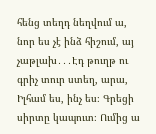հենց տեղդ նեղվում ա, նոր ես չէ ինձ հիշում, այ չաթլախ․․․Էդ թուղթ ու գրիչ տուր ստեղ, արա, Իլհամ ես, ինչ ես։ Գրեցի սիրտը կապուտ։ Ումից ա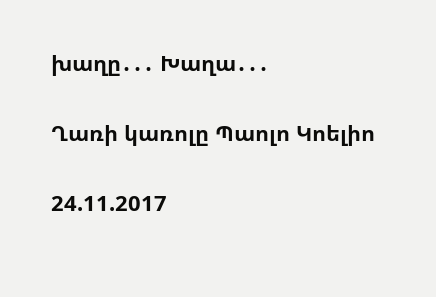խաղը․․․ Խաղա․․․

Ղառի կառոլը Պաոլո Կոելիո

24.11.2017